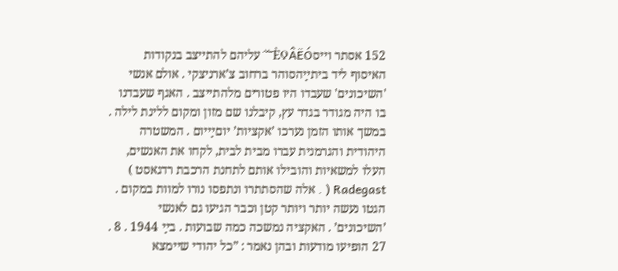152 אסתר וייסÈϘÂËÓ¯˘˙ עליהם להתייצב בנקודות האיסוף ליד ביתײַהסוהר ברחוב צ’ארניצקי . אולם אנשי 'השיכונים' שעבדו היו פטורים מלהתייצב . האגף שעבדנו בו היה מגודר בגדר עץ, קיבלנו שם מזון ומקום ללינת לילה . במשך אותו הזמן נערכו ’אקציות’ יוםײַיום . המשטרה היהודית והגרמנית עברו מבית לבית, לקחו את האנשים, העלו למשאיות והובילו אותם לתחנת הרכבת רדגאסט ) Radegast ( . אלה שהסתתרו ונתפסו נורו למוות במקום . הגטו נעשה יותר ויותר קטן וכבר הגיעו גם לאנשי ’השיכונים’ . האקציה נמשכה כמה שבועות . בײַ 1944 . 8 . 27 הופיעו מודעות ובהן נאמר : ”כל יהודי שיימצא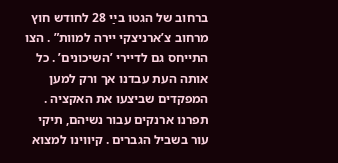ברחוב של הגטו בײַ 28 לחודש חוץ מרחוב צ’ארניצקי יירה למוות” . הצו התייחס גם לדיירי ’השיכונים’ . כל אותה העת עבדנו אך ורק למען המפקדים שביצעו את האקציה . תפרנו ארנקים עבור נשיהם, תיקי עור בשביל הגברים . קיווינו למצוא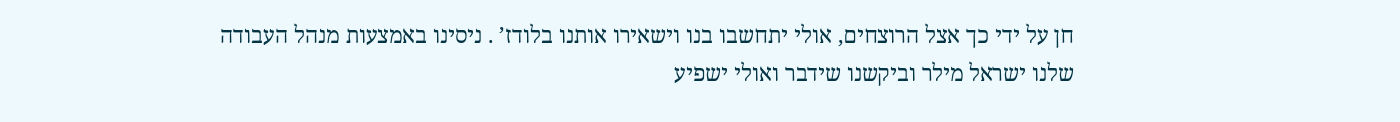חן על ידי כך אצל הרוצחים, אולי יתחשבו בנו וישאירו אותנו בלודז’ . ניסינו באמצעות מנהל העבודה שלנו ישראל מילר וביקשנו שידבר ואולי ישפיע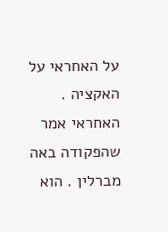על האחראי על האקציה . האחראי אמר שהפקודה באה מברלין . הוא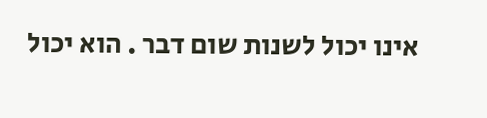אינו יכול לשנות שום דבר . הוא יכול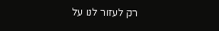רק לעזור לנו על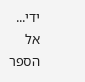ידי...
אל הספר